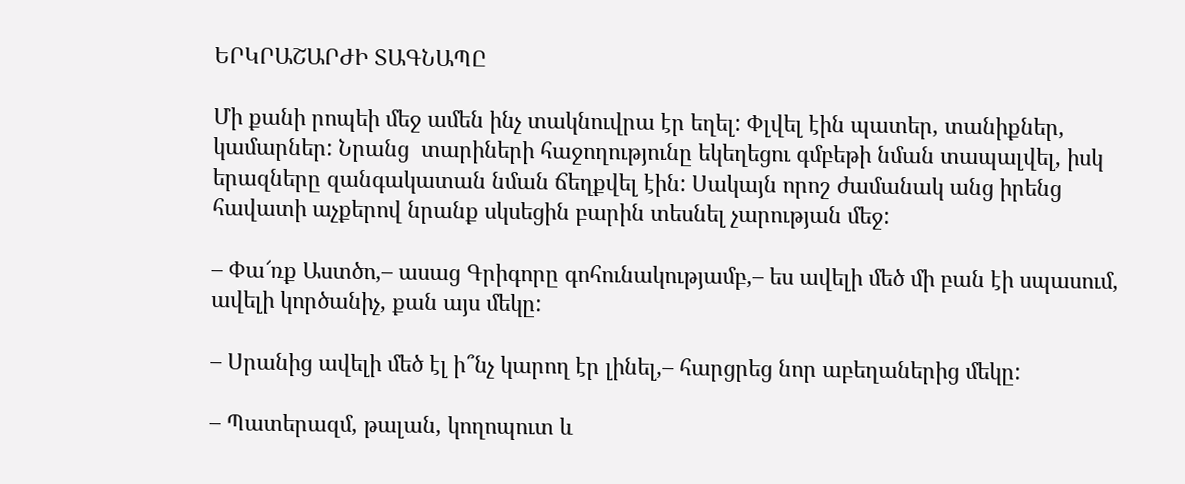ԵՐԿՐԱՇԱՐԺԻ ՏԱԳՆԱՊԸ

Մի քանի րոպեի մեջ ամեն ինչ տակնուվրա էր եղել: Փլվել էին պատեր, տանիքներ, կամարներ: Նրանց  տարիների հաջողությունը եկեղեցու գմբեթի նման տապալվել, իսկ երազները զանգակատան նման ճեղքվել էին: Սակայն որոշ ժամանակ անց իրենց հավատի աչքերով նրանք սկսեցին բարին տեսնել չարության մեջ:

– Փա՜ռք Աստծո,– ասաց Գրիգորը գոհունակությամբ,– ես ավելի մեծ մի բան էի սպասում, ավելի կործանիչ, քան այս մեկը:

– Սրանից ավելի մեծ էլ ի՞նչ կարող էր լինել,– հարցրեց նոր աբեղաներից մեկը:

– Պատերազմ, թալան, կողոպուտ և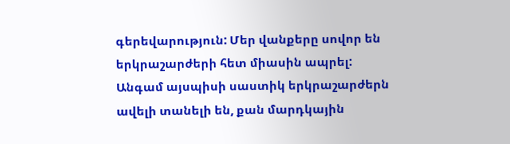գերեվարություն: Մեր վանքերը սովոր են երկրաշարժերի հետ միասին ապրել: Անգամ այսպիսի սաստիկ երկրաշարժերն ավելի տանելի են, քան մարդկային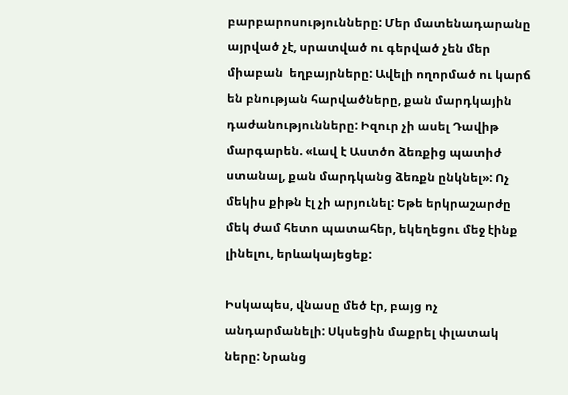բարբարոսությունները: Մեր մատենադարանը այրված չէ, սրատված ու գերված չեն մեր միաբան  եղբայրները: Ավելի ողորմած ու կարճ են բնության հարվածները, քան մարդկային դաժանությունները: Իզուր չի ասել Դավիթ մարգարեն. «Լավ է Աստծո ձեռքից պատիժ ստանալ, քան մարդկանց ձեռքն ընկնել»: Ոչ մեկիս քիթն էլ չի արյունել: Եթե երկրաշարժը մեկ ժամ հետո պատահեր, եկեղեցու մեջ էինք լինելու, երևակայեցեք:

Իսկապես, վնասը մեծ էր, բայց ոչ անդարմանելի: Սկսեցին մաքրել փլատակ ները: Նրանց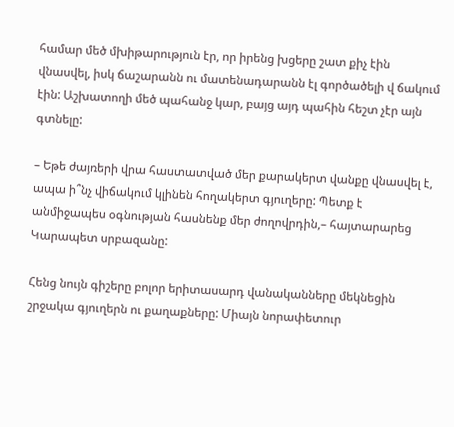համար մեծ մխիթարություն էր, որ իրենց խցերը շատ քիչ էին վնասվել, իսկ ճաշարանն ու մատենադարանն էլ գործածելի վ ճակում էին: Աշխատողի մեծ պահանջ կար, բայց այդ պահին հեշտ չէր այն գտնելը:

– Եթե ժայռերի վրա հաստատված մեր քարակերտ վանքը վնասվել է, ապա ի՞նչ վիճակում կլինեն հողակերտ գյուղերը: Պետք է անմիջապես օգնության հասնենք մեր ժողովրդին,– հայտարարեց Կարապետ սրբազանը:

Հենց նույն գիշերը բոլոր երիտասարդ վանականները մեկնեցին շրջակա գյուղերն ու քաղաքները: Միայն նորափետուր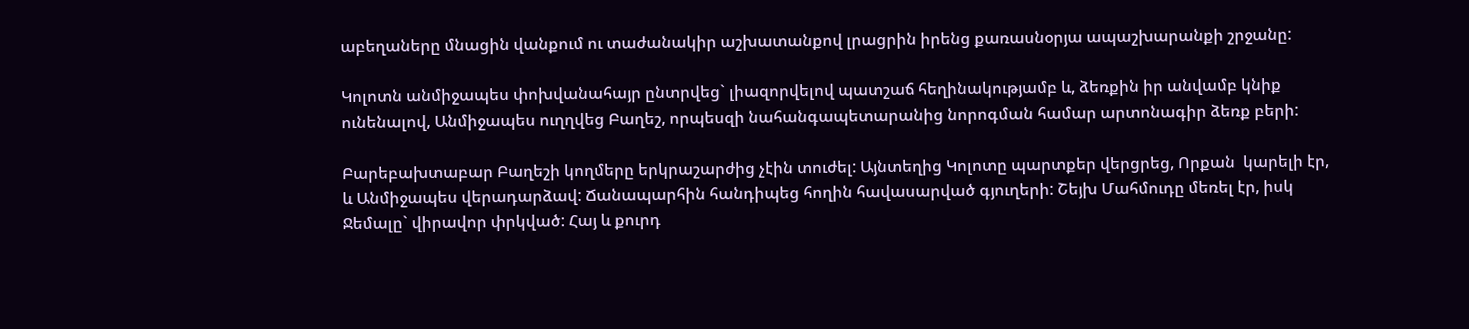աբեղաները մնացին վանքում ու տաժանակիր աշխատանքով լրացրին իրենց քառասնօրյա ապաշխարանքի շրջանը:

Կոլոտն անմիջապես փոխվանահայր ընտրվեց` լիազորվելով պատշաճ հեղինակությամբ և, ձեռքին իր անվամբ կնիք ունենալով, Անմիջապես ուղղվեց Բաղեշ, որպեսզի նահանգապետարանից նորոգման համար արտոնագիր ձեռք բերի:

Բարեբախտաբար Բաղեշի կողմերը երկրաշարժից չէին տուժել: Այնտեղից Կոլոտը պարտքեր վերցրեց, Որքան  կարելի էր, և Անմիջապես վերադարձավ: Ճանապարհին հանդիպեց հողին հավասարված գյուղերի: Շեյխ Մահմուդը մեռել էր, իսկ Ջեմալը` վիրավոր փրկված: Հայ և քուրդ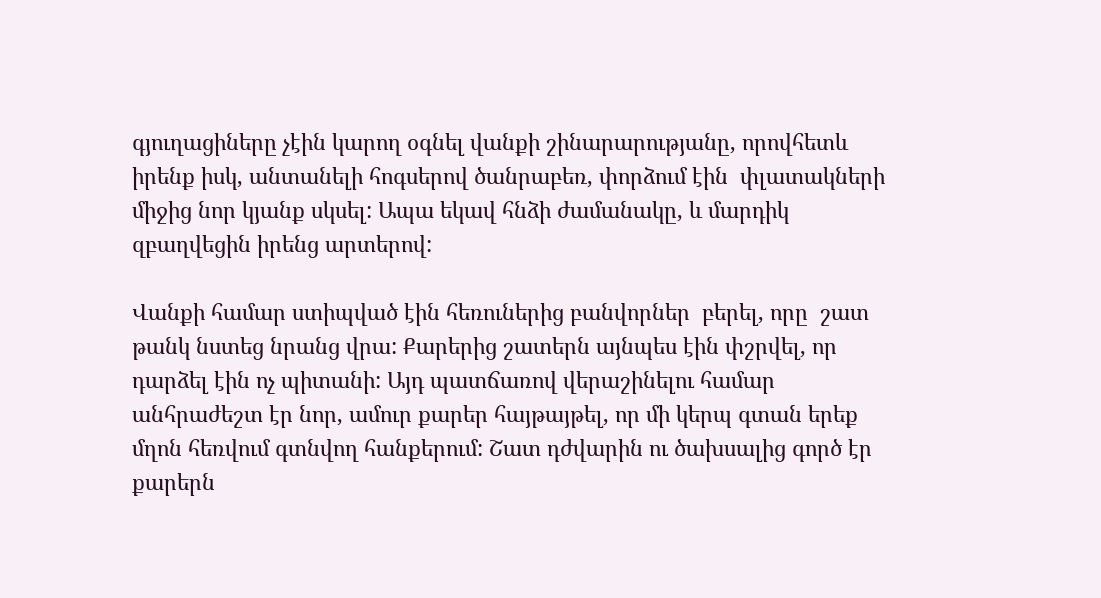գյուղացիները չէին կարող օգնել վանքի շինարարությանը, որովհետև իրենք իսկ, անտանելի հոգսերով ծանրաբեռ, փորձում էին  փլատակների միջից նոր կյանք սկսել: Ապա եկավ հնձի ժամանակը, և մարդիկ զբաղվեցին իրենց արտերով:

Վանքի համար ստիպված էին հեռուներից բանվորներ  բերել, որը  շատ թանկ նստեց նրանց վրա: Քարերից շատերն այնպես էին փշրվել, որ դարձել էին ոչ պիտանի: Այդ պատճառով վերաշինելու համար անհրաժեշտ էր նոր, ամուր քարեր հայթայթել, որ մի կերպ գտան երեք մղոն հեռվում գտնվող հանքերում: Շատ դժվարին ու ծախսալից գործ էր քարերն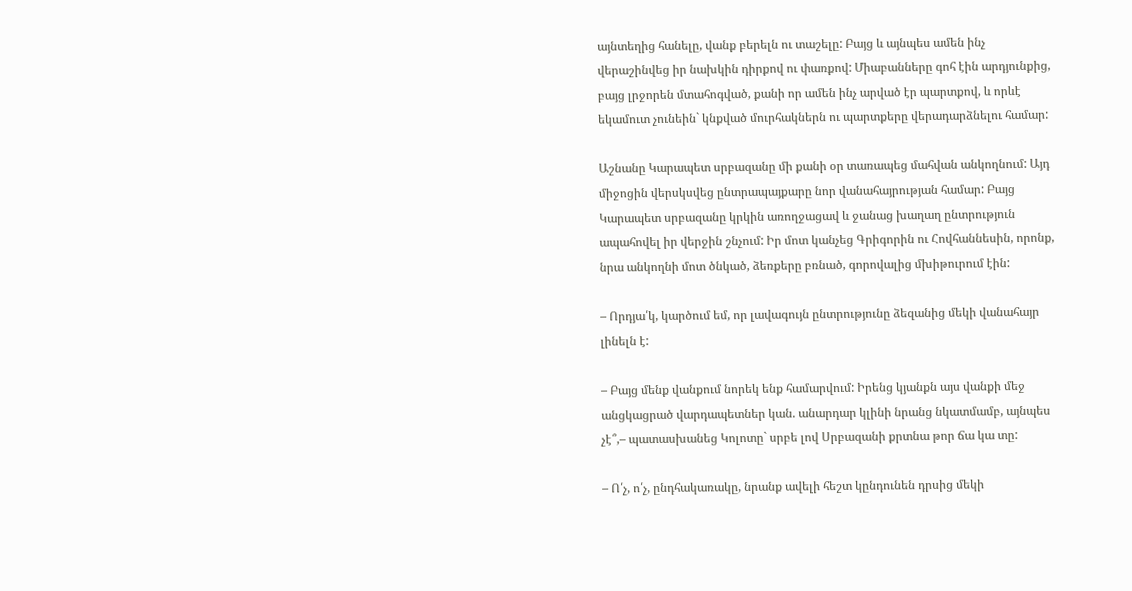այնտեղից հանելը, վանք բերելն ու տաշելը: Բայց և այնպես ամեն ինչ վերաշինվեց իր նախկին դիրքով ու փառքով: Միաբանները գոհ էին արդյունքից, բայց լրջորեն մտահոգված, քանի որ ամեն ինչ արված էր պարտքով, և որևէ եկամուտ չունեին` կնքված մուրհակներն ու պարտքերը վերադարձնելու համար:

Աշնանը Կարապետ սրբազանը մի քանի օր տառապեց մահվան անկողնում: Այդ միջոցին վերսկսվեց ընտրապայքարը նոր վանահայրության համար: Բայց Կարապետ սրբազանը կրկին առողջացավ և ջանաց խաղաղ ընտրություն ապահովել իր վերջին շնչում: Իր մոտ կանչեց Գրիգորին ու Հովհաննեսին, որոնք, նրա անկողնի մոտ ծնկած, ձեռքերը բռնած, գորովալից մխիթուրում էին:

– Որդյա՛կ, կարծում եմ, որ լավագույն ընտրությունը ձեզանից մեկի վանահայր լինելն է:

– Բայց մենք վանքում նորեկ ենք համարվում: Իրենց կյանքն այս վանքի մեջ անցկացրած վարդապետներ կան. անարդար կլինի նրանց նկատմամբ, այնպես չէ՞,– պատասխանեց Կոլոտը` սրբե լով Սրբազանի քրտնա թոր ճա կա տը:

– Ո՛չ, ո՛չ, ընդհակառակը, նրանք ավելի հեշտ կընդունեն դրսից մեկի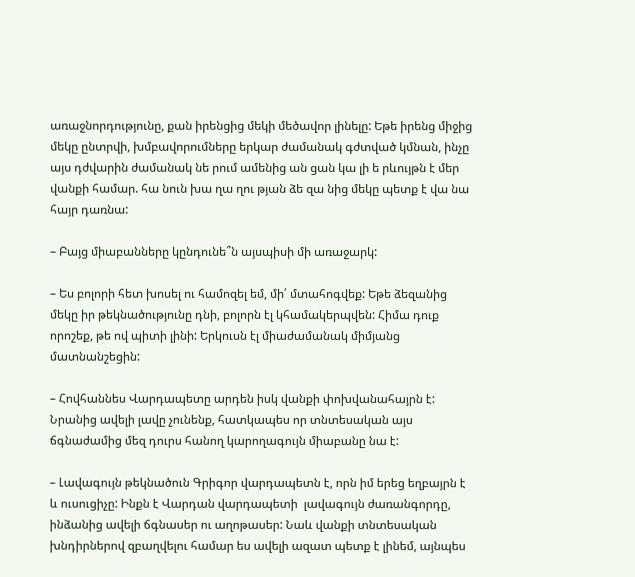առաջնորդությունը, քան իրենցից մեկի մեծավոր լինելը: Եթե իրենց միջից մեկը ընտրվի, խմբավորումները երկար ժամանակ գժտված կմնան, ինչը այս դժվարին ժամանակ նե րում ամենից ան ցան կա լի ե րևույթն է մեր վանքի համար. հա նուն խա ղա ղու թյան ձե զա նից մեկը պետք է վա նա հայր դառնա:

– Բայց միաբանները կընդունե՞ն այսպիսի մի առաջարկ:

– Ես բոլորի հետ խոսել ու համոզել եմ, մի՛ մտահոգվեք: Եթե ձեզանից մեկը իր թեկնածությունը դնի, բոլորն էլ կհամակերպվեն: Հիմա դուք որոշեք, թե ով պիտի լինի: Երկուսն էլ միաժամանակ միմյանց մատնանշեցին:

– Հովհաննես Վարդապետը արդեն իսկ վանքի փոխվանահայրն է: Նրանից ավելի լավը չունենք, հատկապես որ տնտեսական այս ճգնաժամից մեզ դուրս հանող կարողագույն միաբանը նա է:

– Լավագույն թեկնածուն Գրիգոր վարդապետն է, որն իմ երեց եղբայրն է և ուսուցիչը: Ինքն է Վարդան վարդապետի  լավագույն ժառանգորդը, ինձանից ավելի ճգնասեր ու աղոթասեր: Նաև վանքի տնտեսական խնդիրներով զբաղվելու համար ես ավելի ազատ պետք է լինեմ, այնպես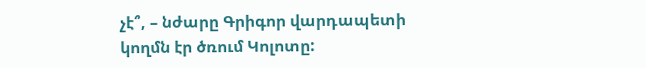չէ՞, – նժարը Գրիգոր վարդապետի կողմն էր ծռում Կոլոտը: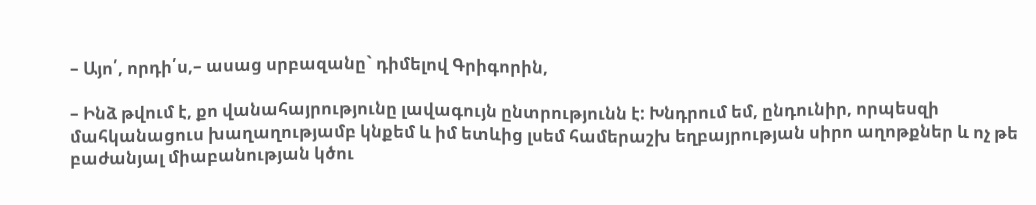– Այո՛, որդի՛ս,– ասաց սրբազանը` դիմելով Գրիգորին,

– Ինձ թվում է, քո վանահայրությունը լավագույն ընտրությունն է: Խնդրում եմ, ընդունիր, որպեսզի մահկանացուս խաղաղությամբ կնքեմ և իմ ետևից լսեմ համերաշխ եղբայրության սիրո աղոթքներ և ոչ թե բաժանյալ միաբանության կծու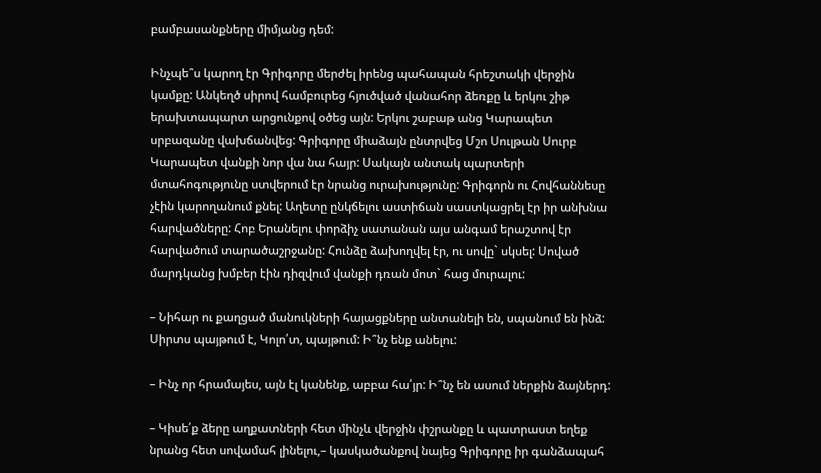բամբասանքները միմյանց դեմ:

Ինչպե՞ս կարող էր Գրիգորը մերժել իրենց պահապան հրեշտակի վերջին կամքը: Անկեղծ սիրով համբուրեց հյուծված վանահոր ձեռքը և երկու շիթ երախտապարտ արցունքով օծեց այն: Երկու շաբաթ անց Կարապետ սրբազանը վախճանվեց: Գրիգորը միաձայն ընտրվեց Մշո Սուլթան Սուրբ Կարապետ վանքի նոր վա նա հայր: Սակայն անտակ պարտերի մտահոգությունը ստվերում էր նրանց ուրախությունը: Գրիգորն ու Հովհաննեսը չէին կարողանում քնել: Աղետը ընկճելու աստիճան սաստկացրել էր իր անխնա հարվածները: Հոբ Երանելու փորձիչ սատանան այս անգամ երաշտով էր հարվածում տարածաշրջանը: Հունձը ձախողվել էր, ու սովը` սկսել: Սոված մարդկանց խմբեր էին դիզվում վանքի դռան մոտ` հաց մուրալու:

– Նիհար ու քաղցած մանուկների հայացքները անտանելի են, սպանում են ինձ: Սիրտս պայթում է, Կոլո՛տ, պայթում: Ի՞նչ ենք անելու:

– Ինչ որ հրամայես, այն էլ կանենք, աբբա հա՛յր: Ի՞նչ են ասում ներքին ձայներդ:

– Կիսե՛ք ձերը աղքատների հետ մինչև վերջին փշրանքը և պատրաստ եղեք նրանց հետ սովամահ լինելու,– կասկածանքով նայեց Գրիգորը իր գանձապահ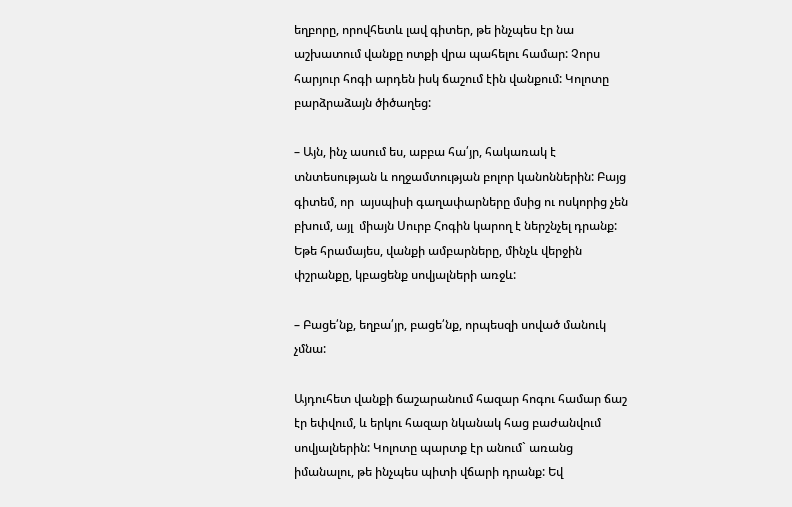եղբորը, որովհետև լավ գիտեր, թե ինչպես էր նա աշխատում վանքը ոտքի վրա պահելու համար: Չորս հարյուր հոգի արդեն իսկ ճաշում էին վանքում: Կոլոտը բարձրաձայն ծիծաղեց:

– Այն, ինչ ասում ես, աբբա հա՛յր, հակառակ է տնտեսության և ողջամտության բոլոր կանոններին: Բայց գիտեմ, որ  այսպիսի գաղափարները մսից ու ոսկորից չեն բխում, այլ  միայն Սուրբ Հոգին կարող է ներշնչել դրանք: Եթե հրամայես, վանքի ամբարները, մինչև վերջին փշրանքը, կբացենք սովյալների առջև:

– Բացե՛նք, եղբա՛յր, բացե՛նք, որպեսզի սոված մանուկ չմնա:

Այդուհետ վանքի ճաշարանում հազար հոգու համար ճաշ էր եփվում, և երկու հազար նկանակ հաց բաժանվում սովյալներին: Կոլոտը պարտք էր անում` առանց իմանալու, թե ինչպես պիտի վճարի դրանք: Եվ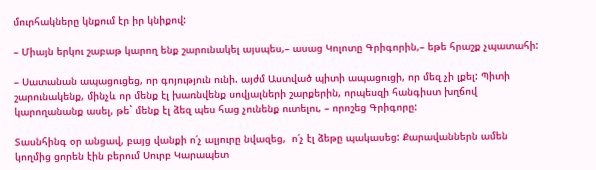մուրհակները կնքում էր իր կնիքով:

– Միայն երկու շաբաթ կարող ենք շարունակել այսպես,– ասաց Կոլոտը Գրիգորին,– եթե հրաշք չպատահի:

– Սատանան ապացուցեց, որ գոյություն ունի. այժմ Աստված պիտի ապացուցի, որ մեզ չի լքել: Պիտի շարունակենք, մինչև որ մենք էլ խառնվենք սովյալների շարքերին, որպեսզի հանգիստ խղճով կարողանանք ասել, թե` մենք էլ ձեզ պես հաց չունենք ուտելու, – որոշեց Գրիգորը:

Տասնհինգ օր անցավ, բայց վանքի ո՛չ ալյուրը նվազեց,  ո՛չ էլ ձեթը պակասեց: Քարավաններն ամեն կողմից ցորեն էին բերում Սուրբ Կարապետ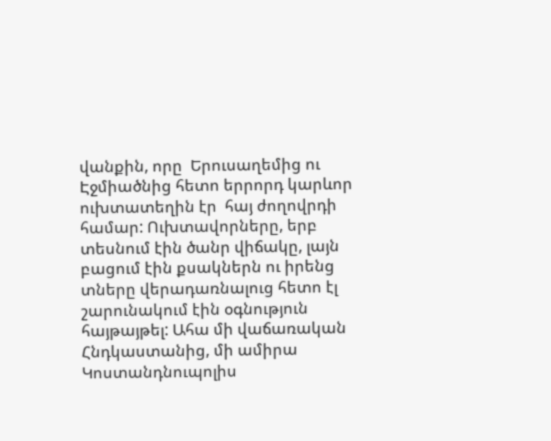վանքին, որը  Երուսաղեմից ու Էջմիածնից հետո երրորդ կարևոր ուխտատեղին էր  հայ ժողովրդի համար: Ուխտավորները, երբ տեսնում էին ծանր վիճակը, լայն բացում էին քսակներն ու իրենց տները վերադառնալուց հետո էլ շարունակում էին օգնություն հայթայթել: Ահա մի վաճառական Հնդկաստանից, մի ամիրա Կոստանդնուպոլիս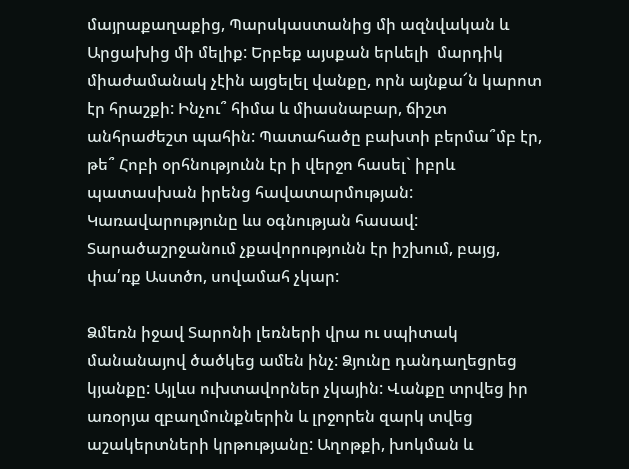մայրաքաղաքից, Պարսկաստանից մի ազնվական և Արցախից մի մելիք: Երբեք այսքան երևելի  մարդիկ միաժամանակ չէին այցելել վանքը, որն այնքա՜ն կարոտ էր հրաշքի: Ինչու՞ հիմա և միասնաբար, ճիշտ անհրաժեշտ պահին: Պատահածը բախտի բերմա՞մբ էր, թե՞ Հոբի օրհնությունն էր ի վերջո հասել` իբրև պատասխան իրենց հավատարմության: Կառավարությունը ևս օգնության հասավ: Տարածաշրջանում չքավորությունն էր իշխում, բայց, փա՛ռք Աստծո, սովամահ չկար:

Ձմեռն իջավ Տարոնի լեռների վրա ու սպիտակ մանանայով ծածկեց ամեն ինչ: Ձյունը դանդաղեցրեց կյանքը: Այլևս ուխտավորներ չկային: Վանքը տրվեց իր առօրյա զբաղմունքներին և լրջորեն զարկ տվեց աշակերտների կրթությանը: Աղոթքի, խոկման և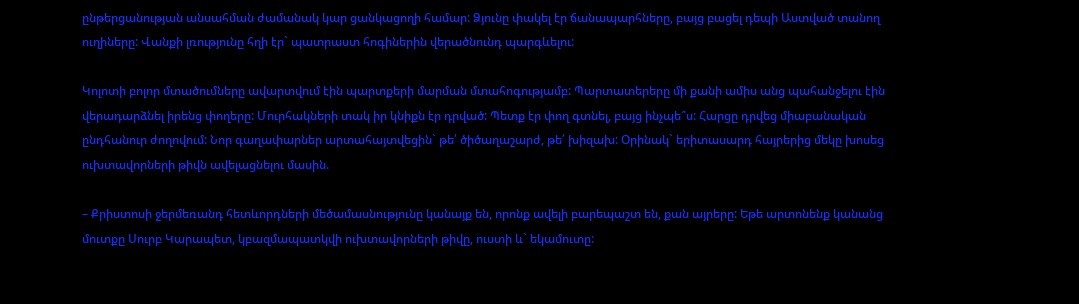ընթերցանության անսահման ժամանակ կար ցանկացողի համար: Ձյունը փակել էր ճանապարհները, բայց բացել դեպի Աստված տանող ուղիները: Վանքի լռությունը հղի էր` պատրաստ հոգիներին վերածնունդ պարգևելու:

Կոլոտի բոլոր մտածումները ավարտվում էին պարտքերի մարման մտահոգությամբ: Պարտատերերը մի քանի ամիս անց պահանջելու էին վերադարձնել իրենց փողերը: Մուրհակների տակ իր կնիքն էր դրված: Պետք էր փող գտնել, բայց ինչպե՞ս: Հարցը դրվեց միաբանական ընդհանուր ժողովում: Նոր գաղափարներ արտահայտվեցին` թե՛ ծիծաղաշարժ, թե՛ խիզախ: Օրինակ` երիտասարդ հայրերից մեկը խոսեց ուխտավորների թիվն ավելացնելու մասին.

– Քրիստոսի ջերմեռանդ հետևորդների մեծամասնությունը կանայք են, որոնք ավելի բարեպաշտ են, քան այրերը: Եթե արտոնենք կանանց մուտքը Սուրբ Կարապետ, կբազմապատկվի ուխտավորների թիվը, ուստի և` եկամուտը: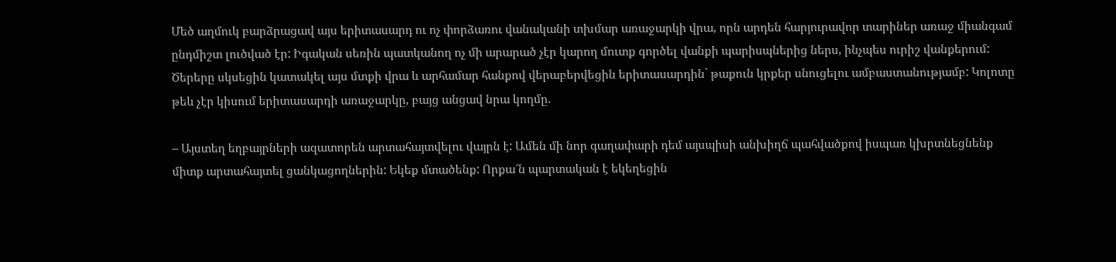Մեծ աղմուկ բարձրացավ այս երիտասարդ ու ոչ փորձառու վանականի տխմար առաջարկի վրա, որն արդեն հարյուրավոր տարիներ առաջ միանգամ ընդմիշտ լուծված էր: Իգական սեռին պատկանող ոչ մի արարած չէր կարող մուտք գործել վանքի պարիսպներից ներս, ինչպես ուրիշ վանքերում: Ծերերը սկսեցին կատակել այս մտքի վրա և արհամար հանքով վերաբերվեցին երիտասարդին` թաքուն կրքեր սնուցելու ամբաստանությամբ: Կոլոտը թեև չէր կիսում երիտասարդի առաջարկը, բայց անցավ նրա կողմը.

– Այստեղ եղբայրների ազատորեն արտահայտվելու վայրն է: Ամեն մի նոր գաղափարի դեմ այսպիսի անխիղճ պահվածքով իսպառ կխրտնեցնենք միտք արտահայտել ցանկացողներին: Եկեք մտածենք: Որքա՜ն պարտական է եկեղեցին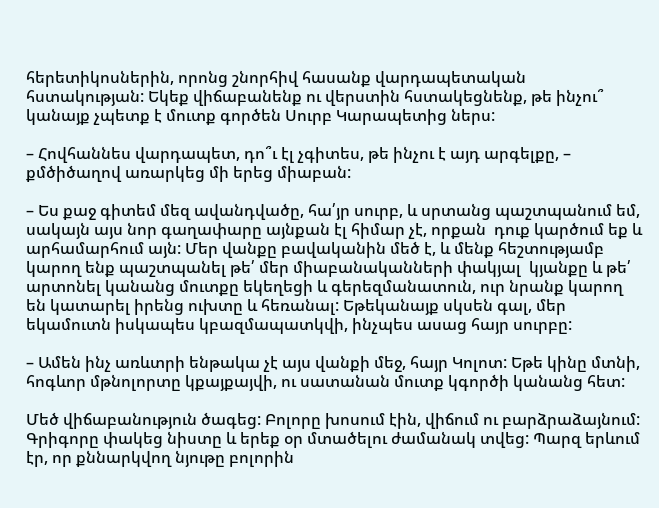հերետիկոսներին, որոնց շնորհիվ հասանք վարդապետական հստակության: Եկեք վիճաբանենք ու վերստին հստակեցնենք, թե ինչու՞ կանայք չպետք է մուտք գործեն Սուրբ Կարապետից ներս:

– Հովհաննես վարդապետ, դո՞ւ էլ չգիտես, թե ինչու է այդ արգելքը, – քմծիծաղով առարկեց մի երեց միաբան:

– Ես քաջ գիտեմ մեզ ավանդվածը, հա՛յր սուրբ, և սրտանց պաշտպանում եմ, սակայն այս նոր գաղափարը այնքան էլ հիմար չէ, որքան  դուք կարծում եք և արհամարհում այն: Մեր վանքը բավականին մեծ է, և մենք հեշտությամբ կարող ենք պաշտպանել թե՛ մեր միաբանականների փակյալ  կյանքը և թե՛ արտոնել կանանց մուտքը եկեղեցի և գերեզմանատուն, ուր նրանք կարող են կատարել իրենց ուխտը և հեռանալ: Եթեկանայք սկսեն գալ, մեր եկամուտն իսկապես կբազմապատկվի, ինչպես ասաց հայր սուրբը:

– Ամեն ինչ առևտրի ենթակա չէ այս վանքի մեջ, հայր Կոլոտ: Եթե կինը մտնի, հոգևոր մթնոլորտը կքայքայվի, ու սատանան մուտք կգործի կանանց հետ:

Մեծ վիճաբանություն ծագեց: Բոլորը խոսում էին, վիճում ու բարձրաձայնում: Գրիգորը փակեց նիստը և երեք օր մտածելու ժամանակ տվեց: Պարզ երևում էր, որ քննարկվող նյութը բոլորին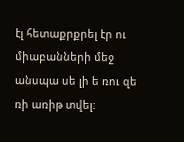էլ հետաքրքրել էր ու միաբանների մեջ անսպա սե լի ե ռու զե ռի առիթ տվել: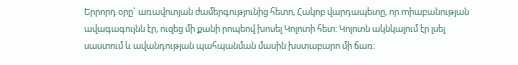Երրորդ օրը` առավոտյան ժամերգությունից հետո, Հակոբ վարդապետը, որ mիաբանության ավագագույնն էր, ուզեց մի քանի րոպեով խոսել Կոլոտի հետ: Կոլոտն ակնկալում էր լսել սաստում և ավանդության պահպանման մասին խստաբարո մի ճառ: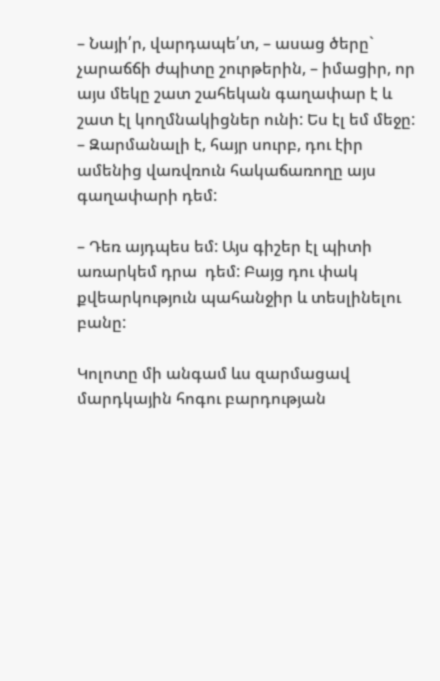– Նայի՛ր, վարդապե՛տ, – ասաց ծերը` չարաճճի ժպիտը շուրթերին, – իմացիր, որ այս մեկը շատ շահեկան գաղափար է և շատ էլ կողմնակիցներ ունի: Ես էլ եմ մեջը: – Զարմանալի է, հայր սուրբ, դու էիր ամենից վառվռուն հակաճառողը այս գաղափարի դեմ:

– Դեռ այդպես եմ: Այս գիշեր էլ պիտի առարկեմ դրա  դեմ: Բայց դու փակ քվեարկություն պահանջիր և տեսլինելու բանը:

Կոլոտը մի անգամ ևս զարմացավ մարդկային հոգու բարդության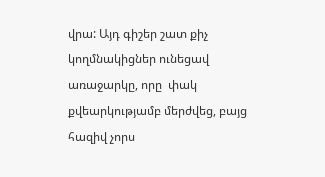վրա: Այդ գիշեր շատ քիչ կողմնակիցներ ունեցավ առաջարկը, որը  փակ քվեարկությամբ մերժվեց, բայց հազիվ չորս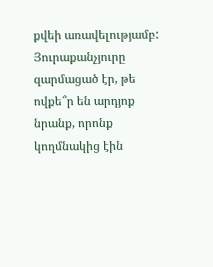քվեի առավելությամբ: Յուրաքանչյուրը զարմացած էր, թե ովքե՞ր են արդյոք նրանք, որոնք կողմնակից էին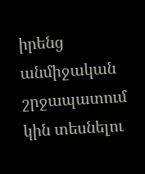իրենց անմիջական շրջապատում կին տեսնելու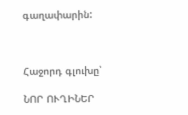գաղափարին:



Հաջորդ գլուխը՝

ՆՈՐ ՈՒՂԻՆԵՐ